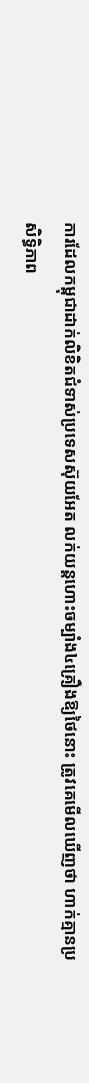ការដែលកម្ពុជាដាក់លិខិតជំទាស់ប្រទេសស៊ុយអែត លក់យន្តហោះចម្បាំង៤គ្រឿងឱ្យថៃនោះ ត្រូវគេមើលឃើញថា ហាក់គ្មានប្រសិទ្ធិភាព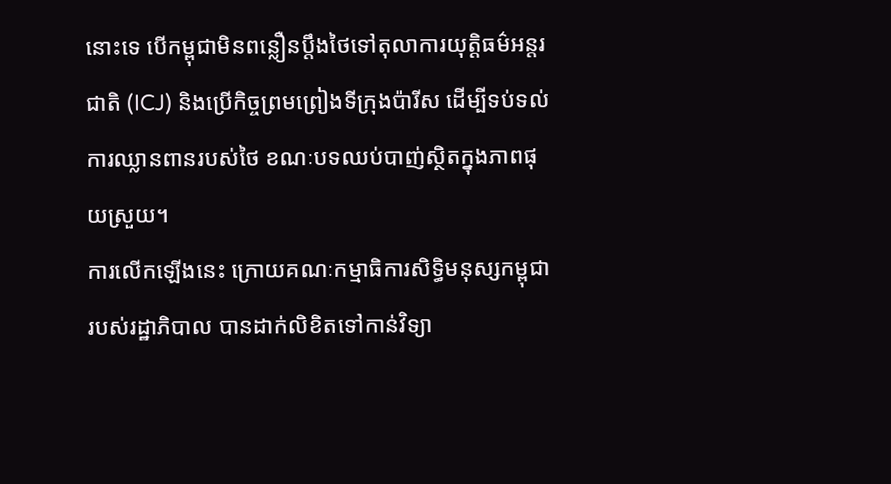នោះទេ បើកម្ពុជាមិនពន្លឿនប្តឹងថៃទៅតុលាការយុត្តិធម៌អន្តរជាតិ (ICJ) និងប្រើកិច្ចព្រមព្រៀងទីក្រុងប៉ារីស ដើម្បីទប់ទល់ការឈ្លានពានរបស់ថៃ ខណៈបទឈប់បាញ់ស្ថិតក្នុងភាពផុយស្រួយ។
ការលើកឡើងនេះ ក្រោយគណៈកម្មាធិការសិទ្ធិមនុស្សកម្ពុជារបស់រដ្ឋាភិបាល បានដាក់លិខិតទៅកាន់វិទ្យា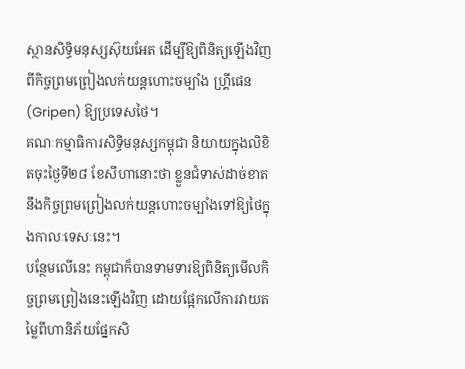ស្ថានសិទ្ធិមនុស្សស៊ុយអែត ដើម្បីឱ្យពិនិត្យឡើងវិញពីកិច្ចព្រមព្រៀងលក់យន្តហោះចម្បាំង ហ្រ្គីផេន (Gripen) ឱ្យប្រទេសថៃ។
គណៈកម្មាធិការសិទ្ធិមនុស្សកម្ពុជា និយាយក្នុងលិខិតចុះថ្ងៃទី២៨ ខែសីហានោះថា ខ្លួនជំទាស់ដាច់ខាតនឹងកិច្ចព្រមព្រៀងលក់យន្ដហោះចម្បាំងទៅឱ្យថៃក្នុងកាលៈទេសៈនេះ។
បន្ថែមលើនេះ កម្ពុជាក៏បានទាមទារឱ្យពិនិត្យមើលកិច្ចព្រមព្រៀងនេះឡើងវិញ ដោយផ្អែកលើការវាយតម្លៃពីហានិភ័យផ្នែកសិ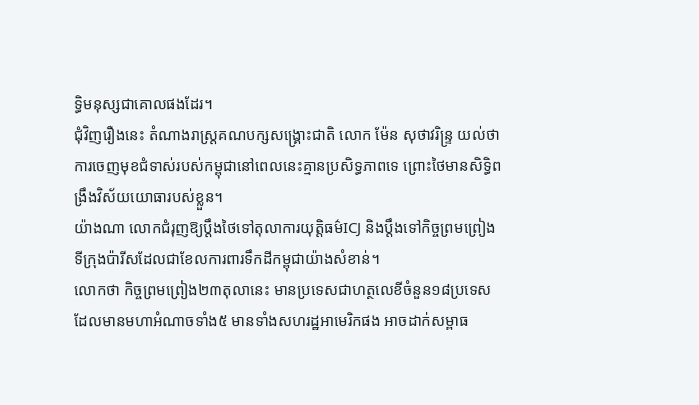ទ្ធិមនុស្សជាគោលផងដែរ។
ជុំវិញរឿងនេះ តំណាងរាស្រ្តគណបក្សសង្រ្គោះជាតិ លោក ម៉ែន សុថាវរិន្រ្ទ យល់ថា ការចេញមុខជំទាស់របស់កម្ពុជានៅពេលនេះគ្មានប្រសិទ្ធភាពទេ ព្រោះថៃមានសិទ្ធិពង្រឹងវិស័យយោធារបស់ខ្លួន។
យ៉ាងណា លោកជំរុញឱ្យប្តឹងថៃទៅតុលាការយុត្តិធម៌ICJ និងប្តឹងទៅកិច្ចព្រមព្រៀងទីក្រុងប៉ារីសដែលជាខែលការពារទឹកដីកម្ពុជាយ៉ាងសំខាន់។
លោកថា កិច្ចព្រមព្រៀង២៣តុលានេះ មានប្រទេសជាហត្ថលេខីចំនួន១៨ប្រទេស ដែលមានមហាអំណាចទាំង៥ មានទាំងសហរដ្ឋអាមេរិកផង អាចដាក់សម្ពាធ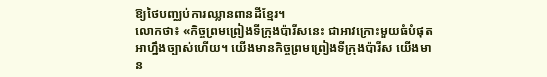ឱ្យថៃបញ្ឈប់ការឈ្លានពានដីខ្មែរ។
លោកថា៖ «កិច្ចព្រមព្រៀងទីក្រុងប៉ារីសនេះ ជាអាវក្រោះមួយធំបំផុត អាហ្នឹងច្បាស់ហើយ។ យើងមានកិច្ចព្រមព្រៀងទីក្រុងប៉ារីស យើងមាន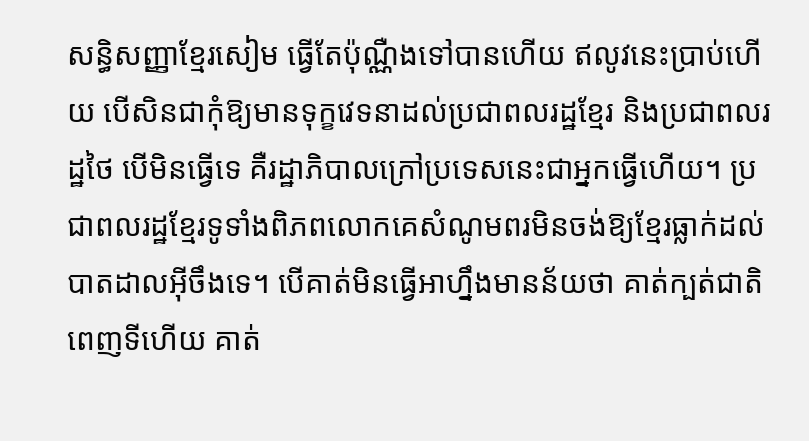សន្ធិសញ្ញាខ្មែរសៀម ធ្វើតែប៉ុណ្ណឺងទៅបានហើយ ឥលូវនេះប្រាប់ហើយ បើសិនជាកុំឱ្យមានទុក្ខវេទនាដល់ប្រជាពលរដ្ឋខ្មែរ និងប្រជាពលរដ្ឋថៃ បើមិនធ្វើទេ គឺរដ្ឋាភិបាលក្រៅប្រទេសនេះជាអ្នកធ្វើហើយ។ ប្រជាពលរដ្ឋខ្មែរទូទាំងពិភពលោកគេសំណូមពរមិនចង់ឱ្យខ្មែរធ្លាក់ដល់បាតដាលអ៊ីចឹងទេ។ បើគាត់មិនធ្វើអាហ្នឹងមានន័យថា គាត់ក្បត់ជាតិ ពេញទីហើយ គាត់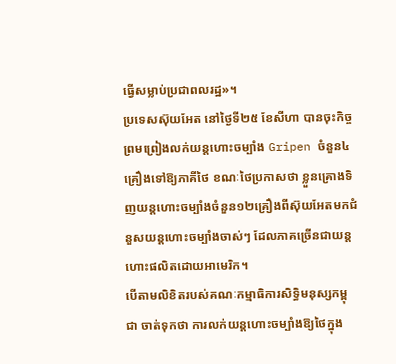ធ្វើសម្លាប់ប្រជាពលរដ្ឋ»។
ប្រទេសស៊ុយអែត នៅថ្ងៃទី២៥ ខែសីហា បានចុះកិច្ចព្រមព្រៀងលក់យន្តហោះចម្បាំង Gripen ចំនួន៤គ្រឿងទៅឱ្យភាគីថៃ ខណៈថៃប្រកាសថា ខ្លួនគ្រោងទិញយន្តហោះចម្បាំងចំនួន១២គ្រឿងពីស៊ុយអែតមកជំនួសយន្តហោះចម្បាំងចាស់ៗ ដែលភាគច្រើនជាយន្តហោះផលិតដោយអាមេរិក។
បើតាមលិខិតរបស់គណៈកម្មាធិការសិទ្ធិមនុស្សកម្ពុជា ចាត់ទុកថា ការលក់យន្ដហោះចម្បាំងឱ្យថៃក្នុង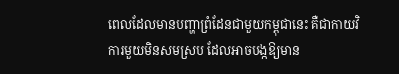ពេលដែលមានបញ្ហាព្រំដែនជាមួយកម្ពុជានេះ គឺជាកាយវិការមួយមិនសមស្រប ដែលអាចបង្កឱ្យមាន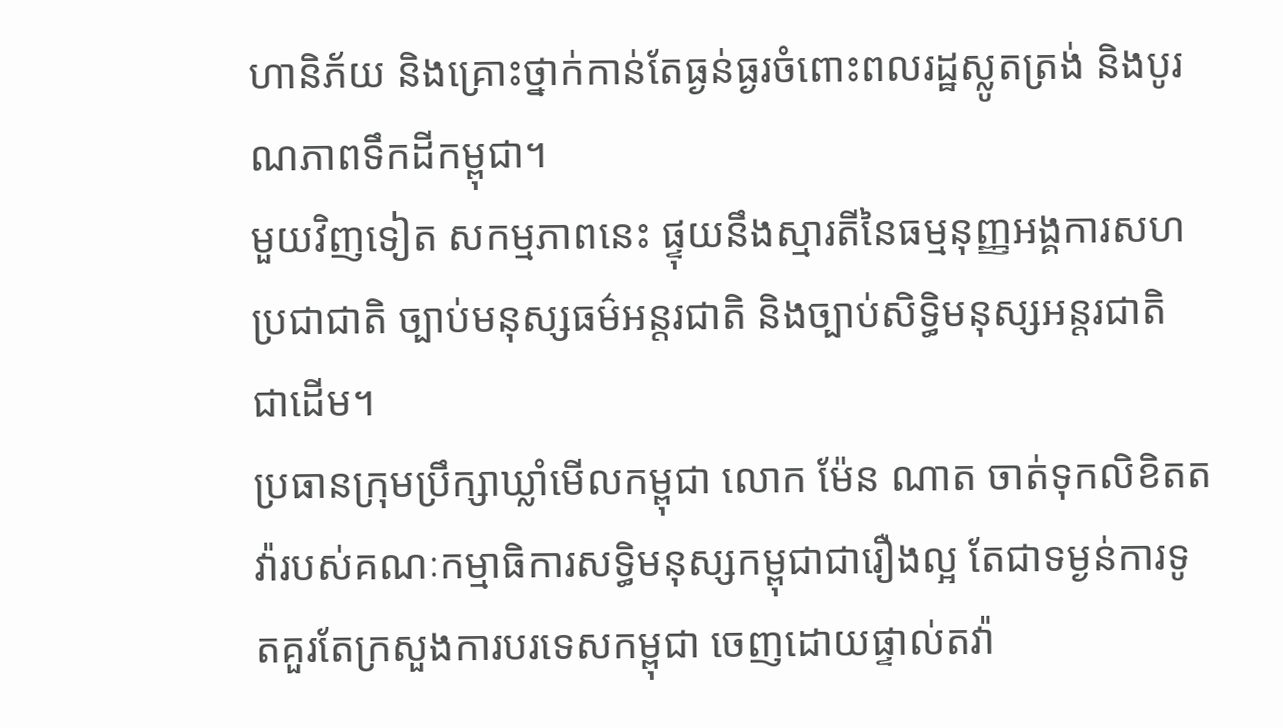ហានិភ័យ និងគ្រោះថ្នាក់កាន់តែធ្ងន់ធ្ងរចំពោះពលរដ្ឋស្លូតត្រង់ និងបូរណភាពទឹកដីកម្ពុជា។
មួយវិញទៀត សកម្មភាពនេះ ផ្ទុយនឹងស្មារតីនៃធម្មនុញ្ញអង្គការសហប្រជាជាតិ ច្បាប់មនុស្សធម៌អន្តរជាតិ និងច្បាប់សិទ្ធិមនុស្សអន្តរជាតិ ជាដើម។
ប្រធានក្រុមប្រឹក្សាឃ្លាំមើលកម្ពុជា លោក ម៉ែន ណាត ចាត់ទុកលិខិតតវ៉ារបស់គណៈកម្មាធិការសទ្ធិមនុស្សកម្ពុជាជារឿងល្អ តែជាទម្ងន់ការទូតគួរតែក្រសួងការបរទេសកម្ពុជា ចេញដោយផ្ទាល់តវ៉ា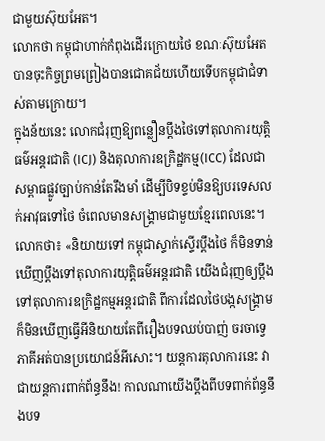ជាមួយស៊ុយអែត។
លោកថា កម្ពុជាហាក់កំពុងដើរក្រោយថៃ ខណៈស៊ុយអែតបានចុះកិច្ចព្រមព្រៀងបានជោគជ័យហើយទើបកម្ពុជាជំទាស់តាមក្រោយ។
ក្នុងន័យនេះ លោកជំរុញឱ្យពន្លឿនប្តឹងថៃទៅតុលាការយុត្តិធម៌អន្តរជាតិ (ICJ) និងតុលាការឧក្រិដ្ឋកម្ម(ICC) ដែលជាសម្ពាធផ្លូវច្បាប់កាន់តែរឹងមាំ ដើម្បីបិទខ្ទប់មិនឱ្យបរទេសលក់អាវុធទៅថៃ ចំពេលមានសង្រ្គាមជាមួយខ្មែរពេលនេះ។
លោកថា៖ «និយាយទៅ កម្ពុជាស្ទាក់ស្ទើរប្ដឹងថៃ ក៏មិនទាន់ឃើញប្ដឹងទៅតុលាការយុត្តិធម៌អន្តរជាតិ យើងជំរុញឲ្យប្ដឹងទៅតុលាការឧក្រិដ្ឋកម្មអន្តរជាតិ ពីការដែលថៃបង្កសង្គ្រាមក៏មិនឃើញធ្វើអីនិយាយតែពីរឿងបទឈប់បាញ់ ចរចាទ្វេភាគីអត់បានប្រយោជន៍អីសោះ។ យន្ដការតុលាការនេះ វាជាយន្ដការពាក់ព័ន្ធនឹង! កាលណាយើងប្ដឹងពីបទពាក់ព័ន្ធនឹងបទ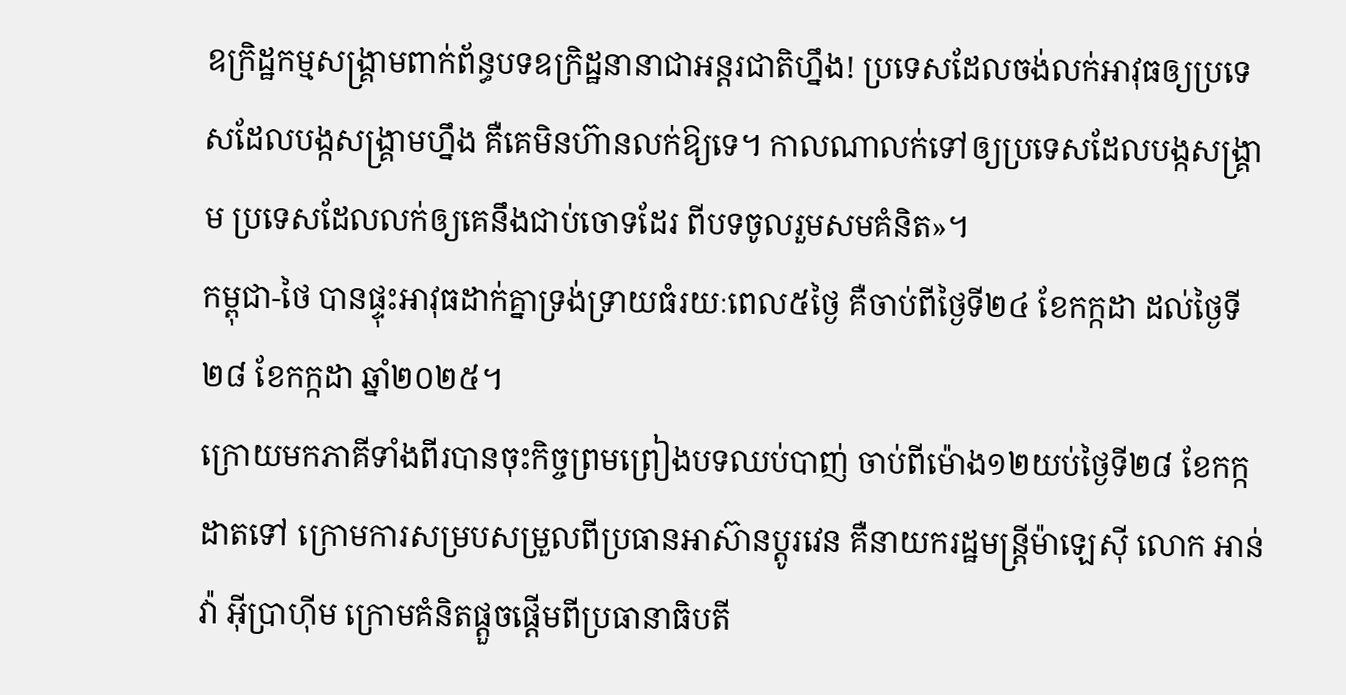ឧក្រិដ្ឋកម្មសង្គ្រាមពាក់ព័ន្ធបទឧក្រិដ្ឋនានាជាអន្តរជាតិហ្នឹង! ប្រទេសដែលចង់លក់អាវុធឲ្យប្រទេសដែលបង្កសង្គ្រាមហ្នឹង គឺគេមិនហ៊ានលក់ឱ្យទេ។ កាលណាលក់ទៅឲ្យប្រទេសដែលបង្កសង្គ្រាម ប្រទេសដែលលក់ឲ្យគេនឹងជាប់ចោទដែរ ពីបទចូលរួមសមគំនិត»។
កម្ពុជា-ថៃ បានផ្ទុះអាវុធដាក់គ្នាទ្រង់ទ្រាយធំរយៈពេល៥ថ្ងៃ គឺចាប់ពីថ្ងៃទី២៤ ខែកក្កដា ដល់ថ្ងៃទី២៨ ខែកក្កដា ឆ្នាំ២០២៥។
ក្រោយមកភាគីទាំងពីរបានចុះកិច្ចព្រមព្រៀងបទឈប់បាញ់ ចាប់ពីម៉ោង១២យប់ថ្ងៃទី២៨ ខែកក្កដាតទៅ ក្រោមការសម្របសម្រួលពីប្រធានអាស៊ានប្តូរវេន គឺនាយករដ្ឋមន្ត្រីម៉ាឡេស៊ី លោក អាន់វ៉ា អ៊ីប្រាហ៊ីម ក្រោមគំនិតផ្តួចផ្តើមពីប្រធានាធិបតី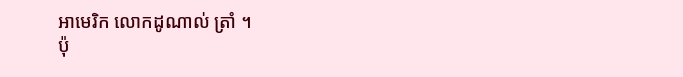អាមេរិក លោកដូណាល់ ត្រាំ ។
ប៉ុ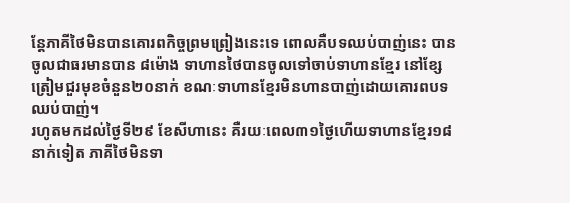ន្តែភាគីថៃមិនបានគោរពកិច្ចព្រមព្រៀងនេះទេ ពោលគឺបទឈប់បាញ់នេះ បានចូលជាធរមានបាន ៨ម៉ោង ទាហានថៃបានចូលទៅចាប់ទាហានខ្មែរ នៅខ្សែត្រៀមជួរមុខចំនួន២០នាក់ ខណៈទាហានខ្មែរមិនហានបាញ់ដោយគោរពបទឈប់បាញ់។
រហូតមកដល់ថ្ងៃទី២៩ ខែសីហានេះ គឺរយៈពេល៣១ថ្ងៃហើយទាហានខ្មែរ១៨នាក់ទៀត ភាគីថៃមិនទា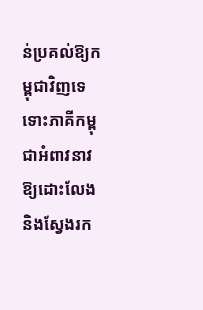ន់ប្រគល់ឱ្យកម្ពុជាវិញទេ ទោះភាគីកម្ពុជាអំពាវនាវឱ្យដោះលែង និងស្វែងរក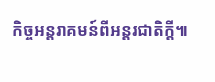កិច្ចអន្តរាគមន៍ពីអន្តរជាតិក្តី៕